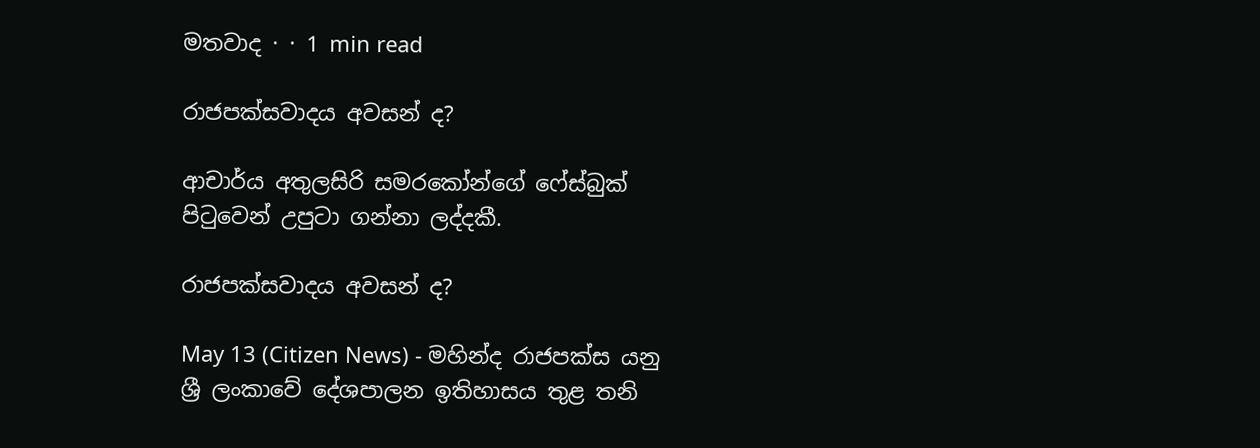මතවාද · · 1 min read

රාජපක්සවාදය අවසන් ද?

ආචාර්ය අතුලසිරි සමරකෝන්ගේ ෆේස්බුක් පිටුවෙන් උපුටා ගන්නා ලද්දකී.

රාජපක්සවාදය අවසන් ද?

May 13 (Citizen News) - මහින්ද රාජපක්ස යනු ශ්‍රී ලංකාවේ දේශපාලන ඉතිහාසය තුළ තනි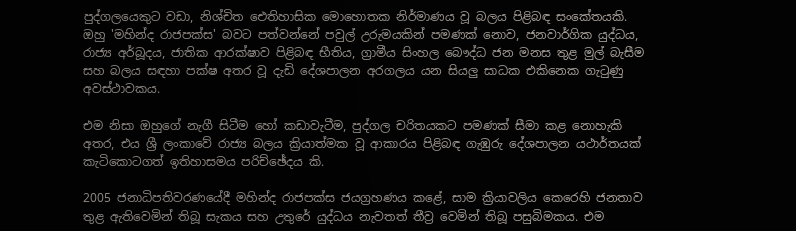පුද්ගලයෙකුට වඩා, නිශ්චිත ඓතිහාසික මොහොතක නිර්මාණය වූ බලය පිළිබඳ සංකේතයකි. ඔහු 'මහින්ද රාජපක්ස' බවට පත්වන්නේ පවුල් උරුමයකින් පමණක් නොව, ජනවාර්ගික යුද්ධය, රාජ්‍ය අර්බූදය, ජාතික ආරක්ෂාව පිළිබඳ භීතිය, ග්‍රාමීය සිංහල බෞද්ධ ජන මනස තුළ මුල් බැසීම සහ බලය සඳහා පක්ෂ අතර වූ දැඩි දේශපාලන අරගලය යන සියලු සාධක එකිනෙක ගැටුණු අවස්ථාවකය.

එම නිසා ඔහුගේ නැගී සිටීම හෝ කඩාවැටීම, පුද්ගල චරිතයකට පමණක් සීමා කළ නොහැකි අතර, එය ශ්‍රී ලංකාවේ රාජ්‍ය බලය ක්‍රියාත්මක වූ ආකාරය පිළිබඳ ගැඹුරු දේශපාලන යථාර්තයක් කැටිකොටගත් ඉතිහාසමය පරිච්ඡේදය කි.

2005 ජනාධිපතිවරණයේදී මහින්ද රාජපක්ස ජයග්‍රහණය කළේ, සාම ක්‍රියාවලිය කෙරෙහි ජනතාව තුළ ඇතිවෙමින් තිබූ සැකය සහ උතුරේ යුද්ධය නැවතත් තීව්‍ර වෙමින් තිබූ පසුබිමකය. එම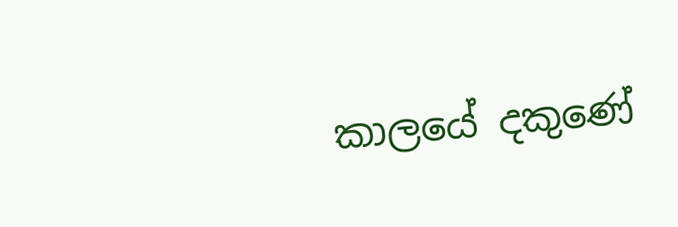කාලයේ දකුණේ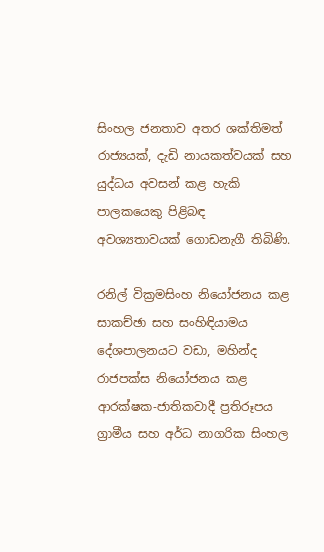සිංහල ජනතාව අතර ශක්තිමත් රාජ්‍යයක්, දැඩි නායකත්වයක් සහ යුද්ධය අවසන් කළ හැකි පාලකයෙකු පිළිබඳ අවශ්‍යතාවයක් ගොඩනැගී තිබිණි.

රනිල් වික්‍රමසිංහ නියෝජනය කළ සාකච්ඡා සහ සංහිඳියාමය දේශපාලනයට වඩා, මහින්ද රාජපක්ස නියෝජනය කළ ආරක්ෂක-ජාතිකවාදී ප්‍රතිරූපය ග්‍රාමීය සහ අර්ධ නාගරික සිංහල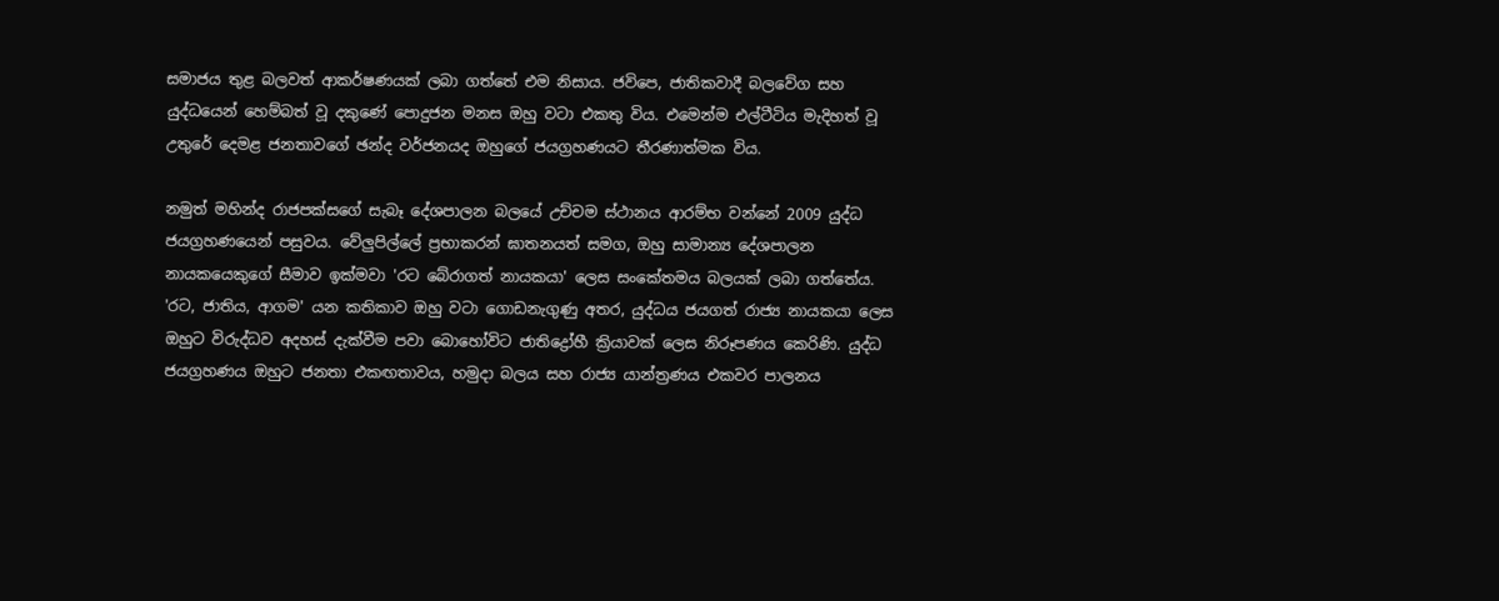සමාජය තුළ බලවත් ආකර්ෂණයක් ලබා ගත්තේ එම නිසාය. ජවිපෙ, ජාතිකවාදී බලවේග සහ යුද්ධයෙන් හෙම්බත් වූ දකුණේ පොදුජන මනස ඔහු වටා එකතු විය. එමෙන්ම එල්ටීටිය මැදිහත් වූ උතුරේ දෙමළ ජනතාවගේ ඡන්ද වර්ජනයද ඔහුගේ ජයග්‍රහණයට තීරණාත්මක විය.

නමුත් මහින්ද රාජපක්සගේ සැබෑ දේශපාලන බලයේ උච්චම ස්ථානය ආරම්භ වන්නේ 2009 යුද්ධ ජයග්‍රහණයෙන් පසුවය. වේලුපිල්ලේ ප්‍රභාකරන් ඝාතනයත් සමග, ඔහු සාමාන්‍ය දේශපාලන නායකයෙකුගේ සීමාව ඉක්මවා 'රට බේරාගත් නායකයා' ලෙස සංකේතමය බලයක් ලබා ගත්තේය. 'රට, ජාතිය, ආගම' යන කතිකාව ඔහු වටා ගොඩනැගුණු අතර, යුද්ධය ජයගත් රාජ්‍ය නායකයා ලෙස ඔහුට විරුද්ධව අදහස් දැක්වීම පවා බොහෝවිට ජාතිද්‍රෝහී ක්‍රියාවක් ලෙස නිරූපණය කෙරිණි. යුද්ධ ජයග්‍රහණය ඔහුට ජනතා එකඟතාවය, හමුදා බලය සහ රාජ්‍ය යාන්ත්‍රණය එකවර පාලනය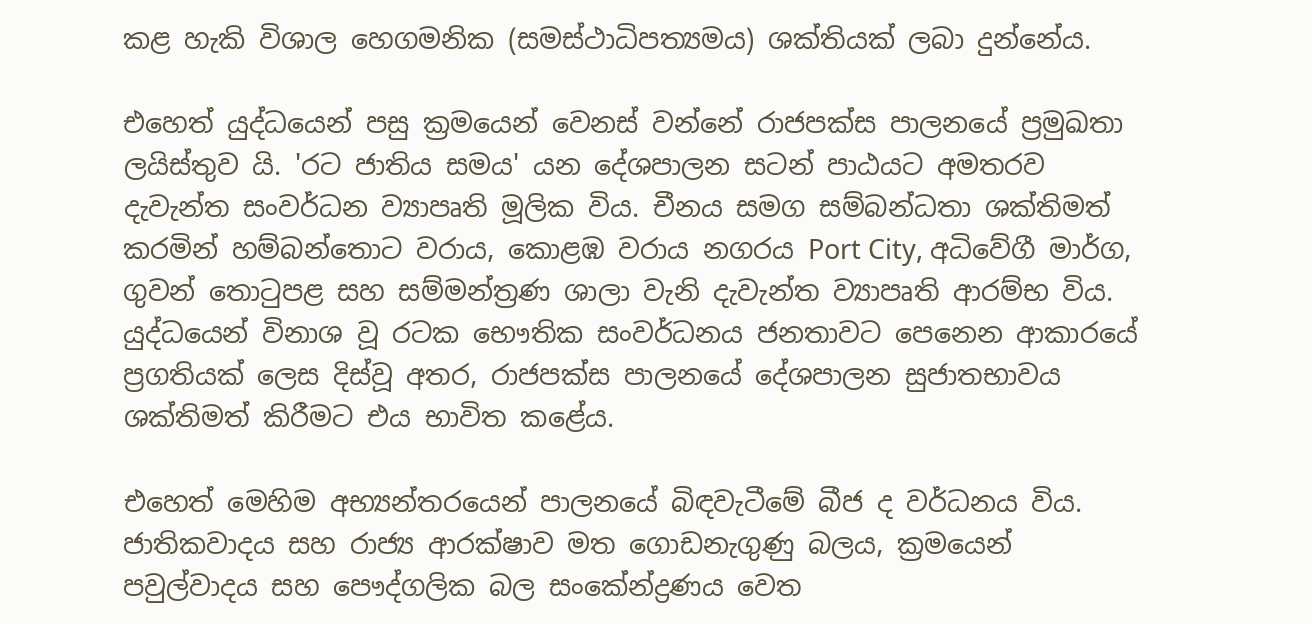කළ හැකි විශාල හෙගමනික (සමස්ථාධිපත්‍යමය) ශක්තියක් ලබා දුන්නේය.

එහෙත් යුද්ධයෙන් පසු ක්‍රමයෙන් වෙනස් වන්නේ රාජපක්ස පාලනයේ ප්‍රමුඛතා ලයිස්තුව යි. 'රට ජාතිය සමය' යන දේශපාලන සටන් පාඨයට අමතරව දැවැන්ත සංවර්ධන ව්‍යාපෘති මූලික විය. චීනය සමග සම්බන්ධතා ශක්තිමත් කරමින් හම්බන්තොට වරාය, කොළඹ වරාය නගරය Port City, අධිවේගී මාර්ග, ගුවන් තොටුපළ සහ සම්මන්ත්‍රණ ශාලා වැනි දැවැන්ත ව්‍යාපෘති ආරම්භ විය. යුද්ධයෙන් විනාශ වූ රටක භෞතික සංවර්ධනය ජනතාවට පෙනෙන ආකාරයේ ප්‍රගතියක් ලෙස දිස්වූ අතර, රාජපක්ස පාලනයේ දේශපාලන සුජාතභාවය ශක්තිමත් කිරීමට එය භාවිත කළේය.

එහෙත් මෙහිම අභ්‍යන්තරයෙන් පාලනයේ බිඳවැටීමේ බීජ ද වර්ධනය විය. ජාතිකවාදය සහ රාජ්‍ය ආරක්ෂාව මත ගොඩනැගුණු බලය, ක්‍රමයෙන් පවුල්වාදය සහ පෞද්ගලික බල සංකේන්ද්‍රණය වෙත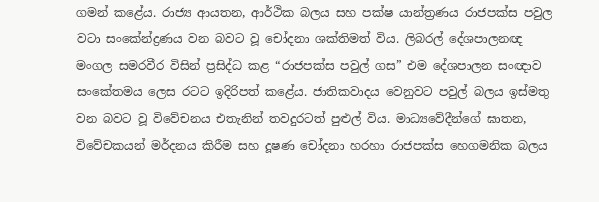ගමන් කළේය. රාජ්‍ය ආයතන, ආර්ථික බලය සහ පක්ෂ යාන්ත්‍රණය රාජපක්ස පවුල වටා සංකේන්ද්‍රණය වන බවට වූ චෝදනා ශක්තිමත් විය. ලිබරල් දේශපාලනඥ මංගල සමරවීර විසින් ප්‍රසිද්ධ කළ “රාජපක්ස පවුල් ගස” එම දේශපාලන සංඥාව සංකේතමය ලෙස රටට ඉදිරිපත් කළේය. ජාතිකවාදය වෙනුවට පවුල් බලය ඉස්මතු වන බවට වූ විවේචනය එතැනින් තවදුරටත් පුළුල් විය. මාධ්‍යවේදීන්ගේ ඝාතන, විවේචකයන් මර්දනය කිරීම සහ දූෂණ චෝදනා හරහා රාජපක්ස හෙගමනික බලය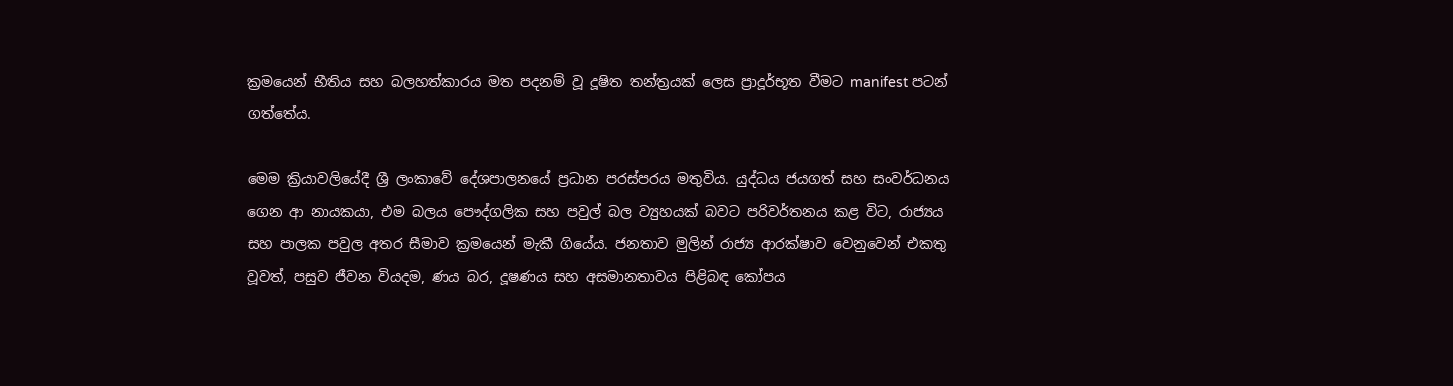ක්‍රමයෙන් භීතිය සහ බලහත්කාරය මත පදනම් වූ දූෂිත තන්ත්‍රයක් ලෙස ප්‍රාදූර්භූත වීමට manifest පටන් ගත්තේය.

මෙම ක්‍රියාවලියේදී ශ්‍රී ලංකාවේ දේශපාලනයේ ප්‍රධාන පරස්පරය මතුවිය. යුද්ධය ජයගත් සහ සංවර්ධනය ගෙන ආ නායකයා, එම බලය පෞද්ගලික සහ පවුල් බල ව්‍යුහයක් බවට පරිවර්තනය කළ විට, රාජ්‍යය සහ පාලක පවුල අතර සීමාව ක්‍රමයෙන් මැකී ගියේය. ජනතාව මුලින් රාජ්‍ය ආරක්ෂාව වෙනුවෙන් එකතු වූවත්, පසුව ජීවන වියදම, ණය බර, දූෂණය සහ අසමානතාවය පිළිබඳ කෝපය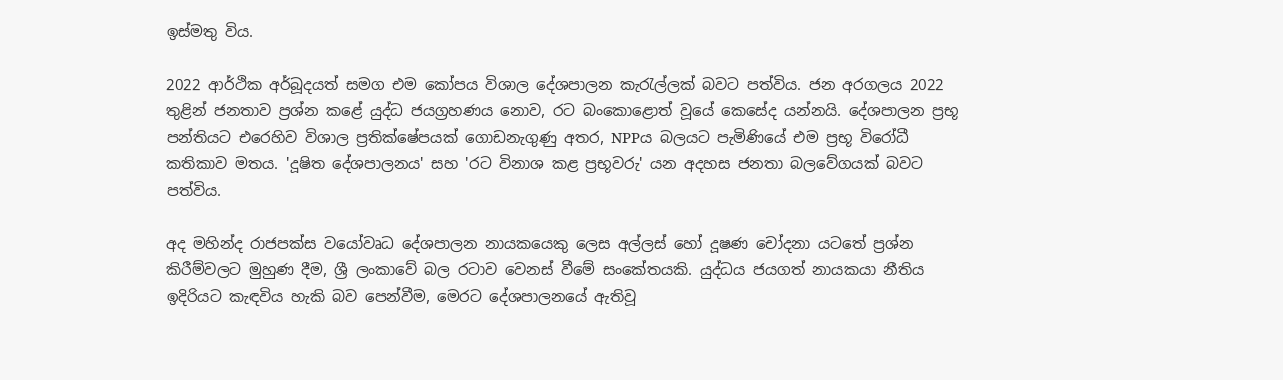ඉස්මතු විය.

2022 ආර්ථික අර්බූදයත් සමග එම කෝපය විශාල දේශපාලන කැරැල්ලක් බවට පත්විය. ජන අරගලය 2022 තුළින් ජනතාව ප්‍රශ්න කළේ යුද්ධ ජයග්‍රහණය නොව, රට බංකොළොත් වූයේ කෙසේද යන්නයි. දේශපාලන ප්‍රභූ පන්තියට එරෙහිව විශාල ප්‍රතික්ෂේපයක් ගොඩනැගුණු අතර, NPPය බලයට පැමිණියේ එම ප්‍රභූ විරෝධී කතිකාව මතය. 'දූෂිත දේශපාලනය' සහ 'රට විනාශ කළ ප්‍රභූවරු' යන අදහස ජනතා බලවේගයක් බවට පත්විය.

අද මහින්ද රාජපක්ස වයෝවෘධ දේශපාලන නායකයෙකු ලෙස අල්ලස් හෝ දූෂණ චෝදනා යටතේ ප්‍රශ්න කිරීම්වලට මුහුණ දීම, ශ්‍රී ලංකාවේ බල රටාව වෙනස් වීමේ සංකේතයකි. යුද්ධය ජයගත් නායකයා නීතිය ඉදිරියට කැඳවිය හැකි බව පෙන්වීම, මෙරට දේශපාලනයේ ඇතිවූ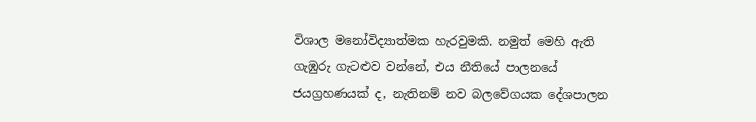විශාල මනෝවිද්‍යාත්මක හැරවුමකි. නමුත් මෙහි ඇති ගැඹුරු ගැටළුව වන්නේ, එය නීතියේ පාලනයේ ජයග්‍රහණයක් ද, නැතිනම් නව බලවේගයක දේශපාලන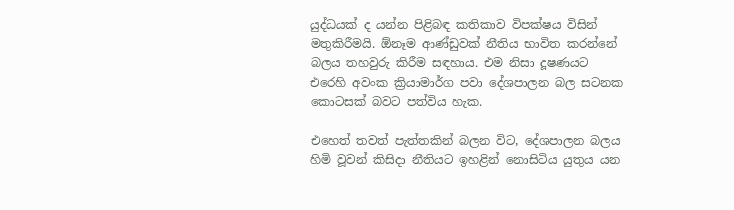යුද්ධයක් ද යන්න පිළිබඳ කතිකාව විපක්ෂය විසින් මතුකිරීමයි. ඕනෑම ආණ්ඩුවක් නීතිය භාවිත කරන්නේ බලය තහවුරු කිරීම සඳහාය. එම නිසා දූෂණයට එරෙහි අවංක ක්‍රියාමාර්ග පවා දේශපාලන බල සටනක කොටසක් බවට පත්විය හැක.

එහෙත් තවත් පැත්තකින් බලන විට, දේශපාලන බලය හිමි වූවන් කිසිදා නීතියට ඉහළින් නොසිටිය යුතුය යන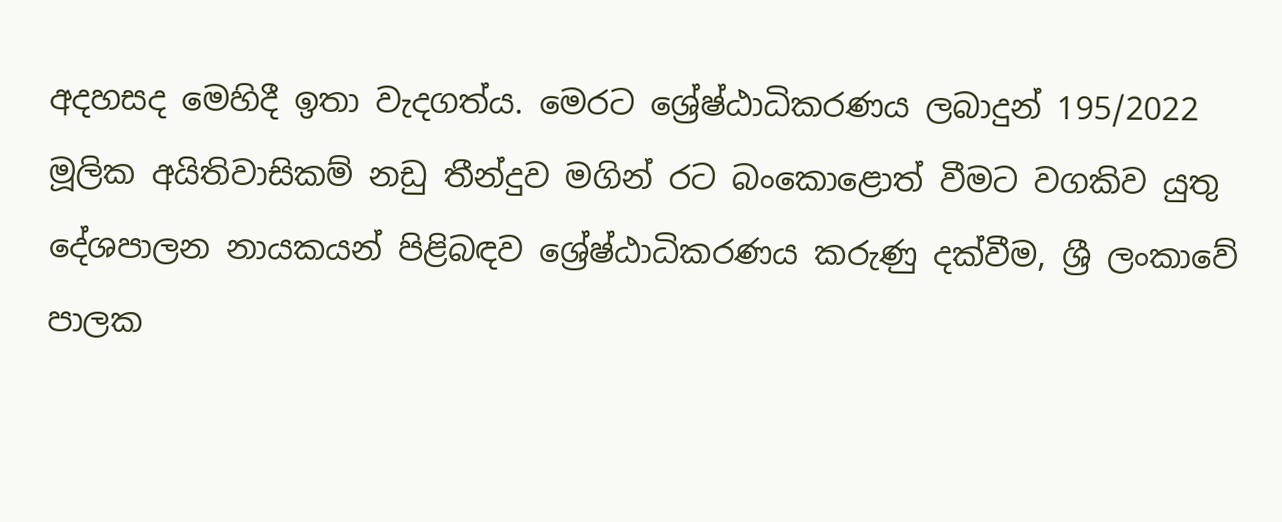අදහසද මෙහිදී ඉතා වැදගත්ය. මෙරට ශ්‍රේෂ්ඨාධිකරණය ලබාදුන් 195/2022 මූලික අයිතිවාසිකම් නඩු තීන්දුව මගින් රට බංකොළොත් වීමට වගකිව යුතු දේශපාලන නායකයන් පිළිබඳව ශ්‍රේෂ්ඨාධිකරණය කරුණු දක්වීම, ශ්‍රී ලංකාවේ පාලක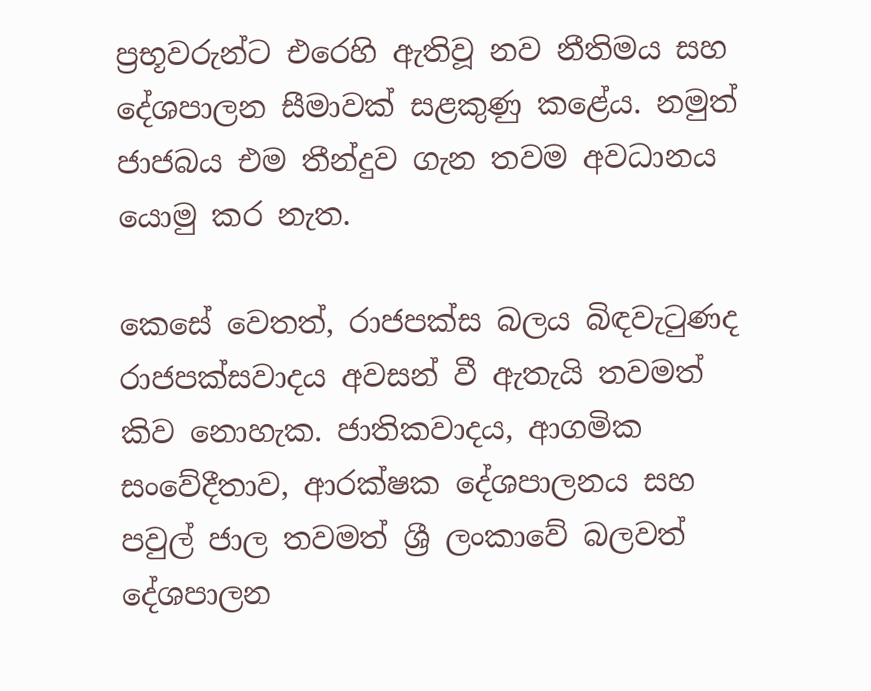ප්‍රභූවරුන්ට එරෙහි ඇතිවූ නව නීතිමය සහ දේශපාලන සීමාවක් සළකුණු කළේය. නමුත් ජාජබය එම තීන්දුව ගැන තවම අවධානය යොමු කර නැත.

කෙසේ වෙතත්, රාජපක්ස බලය බිඳවැටුණද රාජපක්සවාදය අවසන් වී ඇතැයි තවමත් කිව නොහැක. ජාතිකවාදය, ආගමික සංවේදීතාව, ආරක්ෂක දේශපාලනය සහ පවුල් ජාල තවමත් ශ්‍රී ලංකාවේ බලවත් දේශපාලන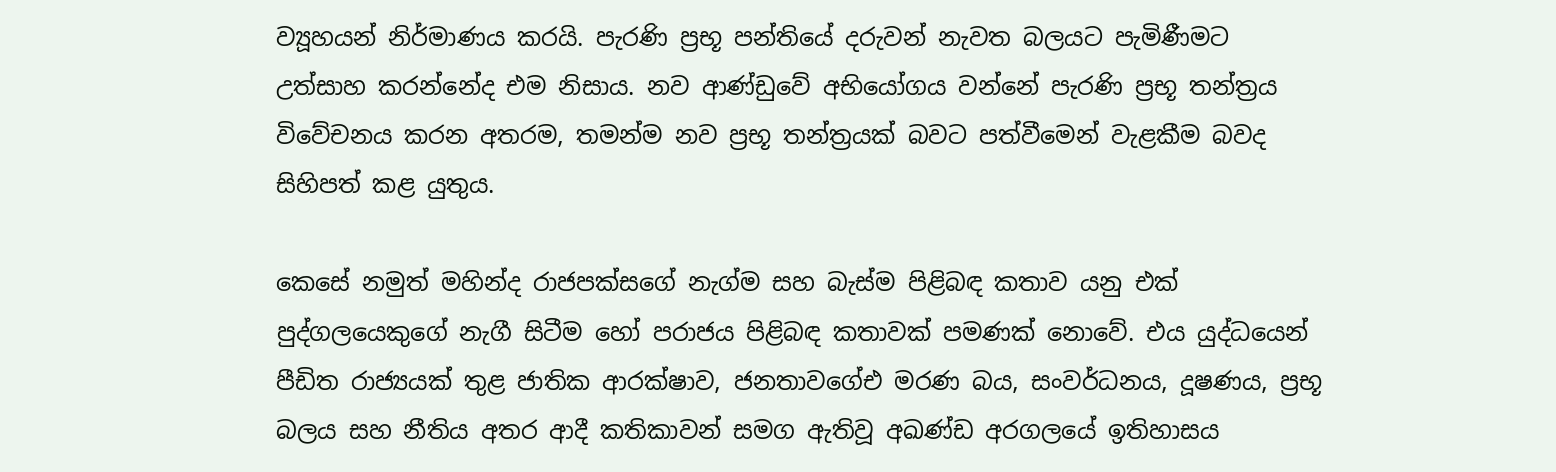ව්‍යූහයන් නිර්මාණය කරයි. පැරණි ප්‍රභූ පන්තියේ දරුවන් නැවත බලයට පැමිණීමට උත්සාහ කරන්නේද එම නිසාය. නව ආණ්ඩුවේ අභියෝගය වන්නේ පැරණි ප්‍රභූ තන්ත්‍රය විවේචනය කරන අතරම, තමන්ම නව ප්‍රභූ තන්ත්‍රයක් බවට පත්වීමෙන් වැළකීම බවද සිහිපත් කළ යුතුය.

කෙසේ නමුත් මහින්ද රාජපක්සගේ නැග්ම සහ බැස්ම පිළිබඳ කතාව යනු එක් පුද්ගලයෙකුගේ නැගී සිටීම හෝ පරාජය පිළිබඳ කතාවක් පමණක් නොවේ. එය යුද්ධයෙන් පීඩිත රාජ්‍යයක් තුළ ජාතික ආරක්ෂාව, ජනතාවගේඑ මරණ බය, සංවර්ධනය, දූෂණය, ප්‍රභූ බලය සහ නීතිය අතර ආදී කතිකාවන් සමග ඇතිවූ අඛණ්ඩ අරගලයේ ඉතිහාසය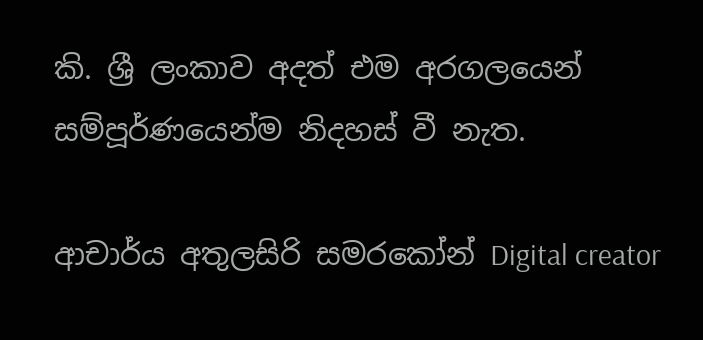කි. ශ්‍රී ලංකාව අදත් එම අරගලයෙන් සම්පූර්ණයෙන්ම නිදහස් වී නැත.

ආචාර්ය අතුලසිරි සමරකෝන් Digital creator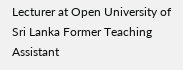Lecturer at Open University of Sri Lanka Former Teaching Assistant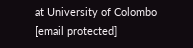at University of Colombo [email protected]